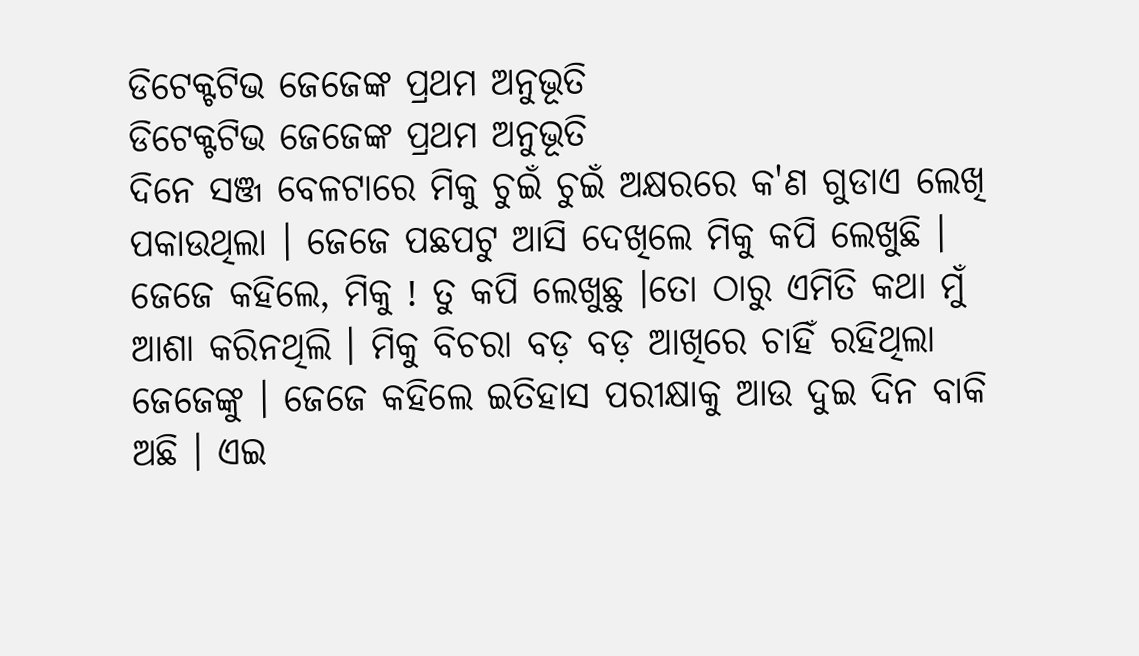ଡିଟେକ୍ଟଟିଭ ଜେଜେଙ୍କ ପ୍ରଥମ ଅନୁଭୂତି
ଡିଟେକ୍ଟଟିଭ ଜେଜେଙ୍କ ପ୍ରଥମ ଅନୁଭୂତି
ଦିନେ ସଞ୍ଜ ବେଳଟାରେ ମିକୁ ଚୁଇଁ ଚୁଇଁ ଅକ୍ଷରରେ କ'ଣ ଗୁଡାଏ ଲେଖି ପକାଉଥିଲା । ଜେଜେ ପଛପଟୁ ଆସି ଦେଖିଲେ ମିକୁ କପି ଲେଖୁଛି । ଜେଜେ କହିଲେ, ମିକୁ ! ତୁ କପି ଲେଖୁଛୁ ।ତୋ ଠାରୁ ଏମିତି କଥା ମୁଁ ଆଶା କରିନଥିଲି । ମିକୁ ବିଚରା ବଡ଼ ବଡ଼ ଆଖିରେ ଚାହିଁ ରହିଥିଲା ଜେଜେଙ୍କୁ । ଜେଜେ କହିଲେ ଇତିହାସ ପରୀକ୍ଷାକୁ ଆଉ ଦୁଇ ଦିନ ବାକି ଅଛି । ଏଇ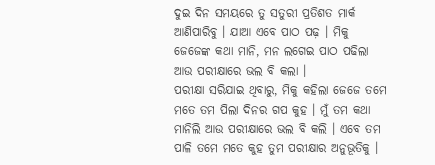ଦୁଇ ଦିନ ସମୟରେ ତୁ ସତୁରୀ ପ୍ରତିଶତ ମାର୍କ ଆଣିପାରିବୁ । ଯାଆ ଏବେ ପାଠ ପଢ଼ । ମିକୁ ଜେଜେଙ୍କ କଥା ମାନି, ମନ ଲଗେଇ ପାଠ ପଢିଲା ଆଉ ପରୀକ୍ଷାରେ ଭଲ ବି କଲା ।
ପରୀକ୍ଷା ସରିଯାଇ ଥିବାରୁ, ମିକୁ କହିଲା ଜେଜେ ତମେ ମତେ ତମ ପିଲା ଦିନର ଗପ କୁହ । ମୁଁ ତମ କଥା ମାନିଲି ଆଉ ପରୀକ୍ଷାରେ ଭଲ ବି କଲି । ଏବେ ତମ ପାଳି ତମେ ମତେ କୁହ ତୁମ ପରୀକ୍ଷାର ଅନୁଭୂତିକୁ ।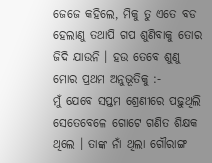ଜେଜେ କହିଲେ, ମିକୁ ତୁ ଏତେ ବଡ ହେଲାଣୁ ତଥାପି ଗପ ଶୁଣିବାକୁ ତୋର ଜିଦି ଯାଉନି । ହଉ ତେବେ ଶୁଣୁ ମୋର ପ୍ରଥମ ଅନୁଭୂତିକୁ :-
ମୁଁ ଯେବେ ସପ୍ତମ ଶ୍ରେଣୀରେ ପଢ଼ୁଥିଲି ସେତେବେଳେ ଗୋଟେ ଗଣିତ ଶିକ୍ଷକ ଥିଲେ । ତାଙ୍କ ନାଁ ଥିଲା ଗୌରାଙ୍ଗ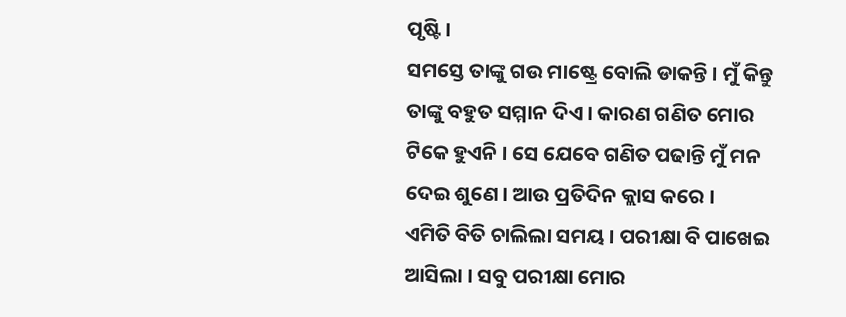ପୃଷ୍ଟି।
ସମସ୍ତେ ତାଙ୍କୁ ଗଉ ମାଷ୍ଟ୍ରେ ବୋଲି ଡାକନ୍ତି । ମୁଁ କିନ୍ତୁ ତାଙ୍କୁ ବହୁତ ସମ୍ମାନ ଦିଏ । କାରଣ ଗଣିତ ମୋର ଟିକେ ହୁଏନି । ସେ ଯେବେ ଗଣିତ ପଢାନ୍ତି ମୁଁ ମନ ଦେଇ ଶୁଣେ । ଆଉ ପ୍ରତିଦିନ କ୍ଲାସ କରେ ।
ଏମିତି ବିତି ଚାଲିଲା ସମୟ । ପରୀକ୍ଷା ବି ପାଖେଇ ଆସିଲା । ସବୁ ପରୀକ୍ଷା ମୋର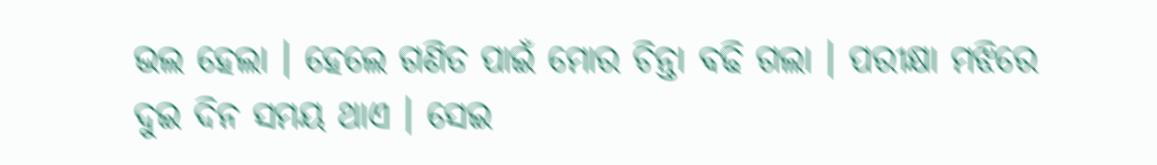ଭଲ ହେଲା । ହେଲେ ଗଣିତ ପାଇଁ ମୋର ଚିନ୍ତା ବଢି ଗଲା । ପରୀକ୍ଷା ମଝିରେ ଦୁଇ ଦିନ ସମୟ ଥାଏ । ସେଇ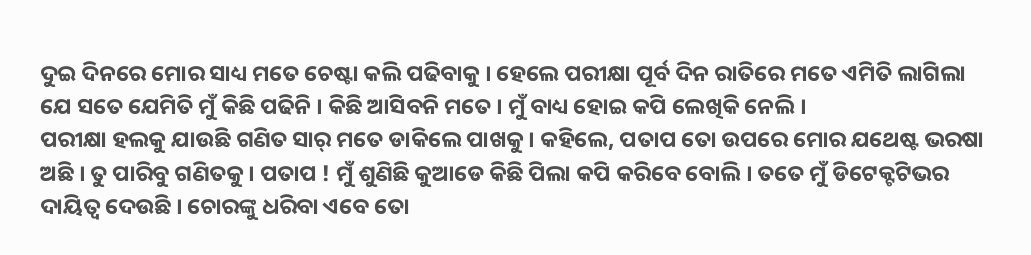ଦୁଇ ଦିନରେ ମୋର ସାଧ୍ୟ ମତେ ଚେଷ୍ଟା କଲି ପଢିବାକୁ । ହେଲେ ପରୀକ୍ଷା ପୂର୍ବ ଦିନ ରାତିରେ ମତେ ଏମିତି ଲାଗିଲା ଯେ ସତେ ଯେମିତି ମୁଁ କିଛି ପଢିନି । କିଛି ଆସିବନି ମତେ । ମୁଁ ବାଧ୍ୟ ହୋଇ କପି ଲେଖିକି ନେଲି ।
ପରୀକ୍ଷା ହଲକୁ ଯାଉଛି ଗଣିତ ସାର୍ ମତେ ଡାକିଲେ ପାଖକୁ । କହିଲେ, ପତାପ ତୋ ଉପରେ ମୋର ଯଥେଷ୍ଟ ଭରଷା ଅଛି । ତୁ ପାରିବୁ ଗଣିତକୁ । ପତାପ ! ମୁଁ ଶୁଣିଛି କୁଆଡେ କିଛି ପିଲା କପି କରିବେ ବୋଲି । ତତେ ମୁଁ ଡିଟେକ୍ଟଟିଭର ଦାୟିତ୍ଵ ଦେଉଛି । ଚୋରଙ୍କୁ ଧରିବା ଏବେ ତୋ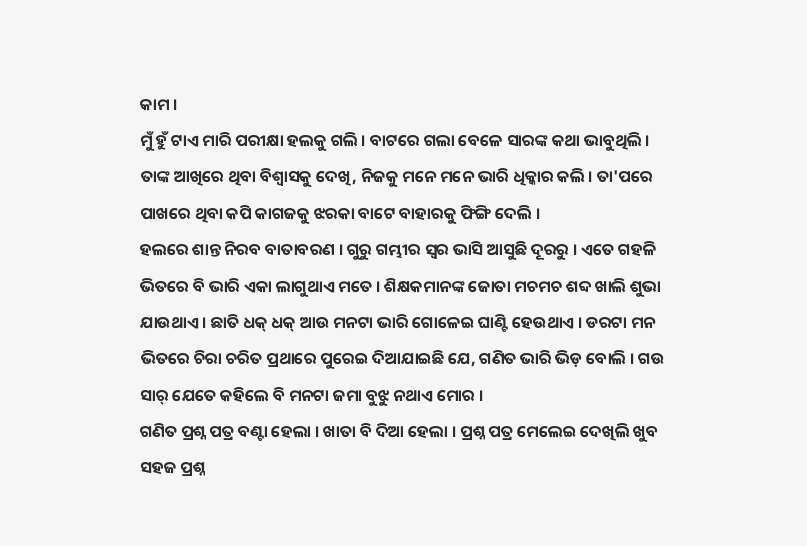କାମ ।
ମୁଁ ହୁଁ ଟାଏ ମାରି ପରୀକ୍ଷା ହଲକୁ ଗଲି । ବାଟରେ ଗଲା ବେଳେ ସାରଙ୍କ କଥା ଭାବୁଥିଲି । ତାଙ୍କ ଆଖିରେ ଥିବା ବିଶ୍ୱାସକୁ ଦେଖି, ନିଜକୁ ମନେ ମନେ ଭାରି ଧିକ୍କାର କଲି । ତା'ପରେ ପାଖରେ ଥିବା କପି କାଗଜକୁ ଝରକା ବାଟେ ବାହାରକୁ ଫିଙ୍ଗି ଦେଲି ।
ହଲରେ ଶାନ୍ତ ନିରବ ବାତାବରଣ । ଗୁରୁ ଗମ୍ଭୀର ସ୍ୱର ଭାସି ଆସୁଛି ଦୂରରୁ । ଏତେ ଗହଳି ଭିତରେ ବି ଭାରି ଏକା ଲାଗୁଥାଏ ମତେ । ଶିକ୍ଷକମାନଙ୍କ ଜୋତା ମଚମଚ ଶବ୍ଦ ଖାଲି ଶୁଭା ଯାଉଥାଏ । ଛାତି ଧକ୍ ଧକ୍ ଆଉ ମନଟା ଭାରି ଗୋଳେଇ ଘାଣ୍ଟି ହେଉଥାଏ । ଡରଟା ମନ ଭିତରେ ଚିରା ଚରିତ ପ୍ରଥାରେ ପୁରେଇ ଦିଆଯାଇଛି ଯେ, ଗଣିତ ଭାରି ଭିଡ଼ ବୋଲି । ଗଉ ସାର୍ ଯେତେ କହିଲେ ବି ମନଟା ଜମା ବୁଝୁ ନଥାଏ ମୋର ।
ଗଣିତ ପ୍ରଶ୍ନ ପତ୍ର ବଣ୍ଟା ହେଲା । ଖାତା ବି ଦିଆ ହେଲା । ପ୍ରଶ୍ନ ପତ୍ର ମେଲେଇ ଦେଖିଲି ଖୁବ ସହଜ ପ୍ରଶ୍ନ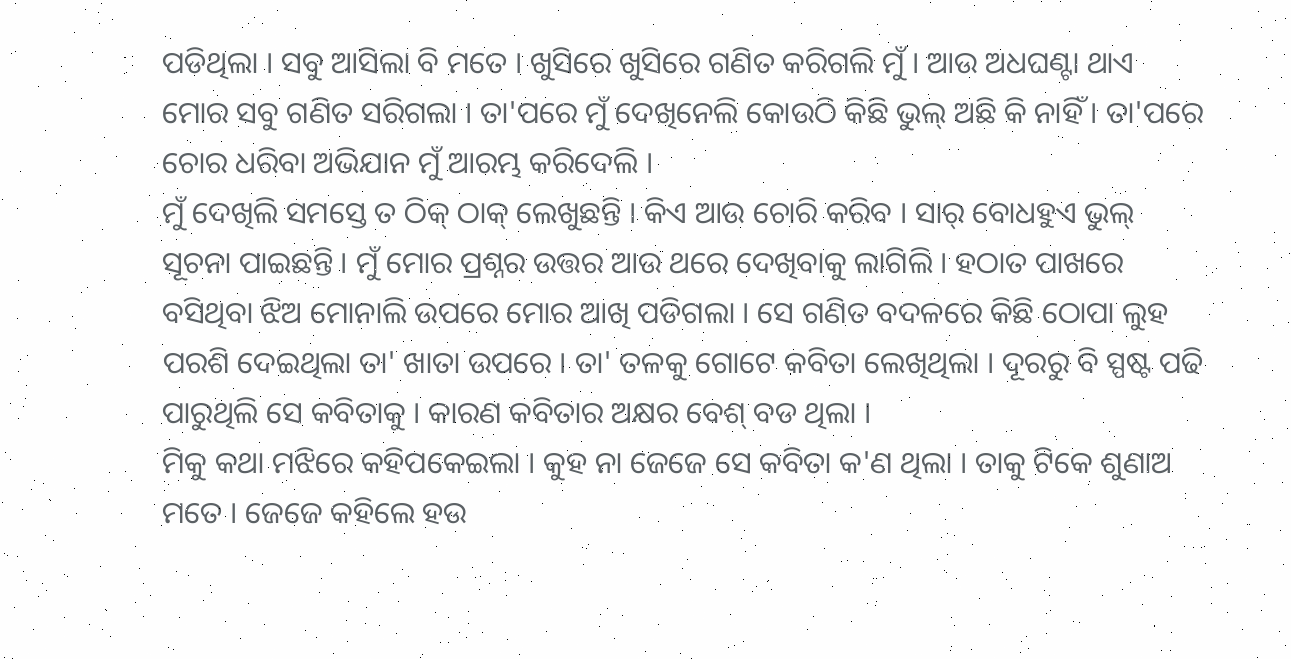ପଡିଥିଲା । ସବୁ ଆସିଲା ବି ମତେ । ଖୁସିରେ ଖୁସିରେ ଗଣିତ କରିଗଲି ମୁଁ । ଆଉ ଅଧଘଣ୍ଟା ଥାଏ ମୋର ସବୁ ଗଣିତ ସରିଗଲା । ତା'ପରେ ମୁଁ ଦେଖିନେଲି କୋଉଠି କିଛି ଭୁଲ୍ ଅଛି କି ନାହିଁ । ତା'ପରେ ଚୋର ଧରିବା ଅଭିଯାନ ମୁଁ ଆରମ୍ଭ କରିଦେଲି ।
ମୁଁ ଦେଖିଲି ସମସ୍ତେ ତ ଠିକ୍ ଠାକ୍ ଲେଖୁଛନ୍ତି । କିଏ ଆଉ ଚୋରି କରିବ । ସାର୍ ବୋଧହୁଏ ଭୁଲ୍ ସୂଚନା ପାଇଛନ୍ତି । ମୁଁ ମୋର ପ୍ରଶ୍ନର ଉତ୍ତର ଆଉ ଥରେ ଦେଖିବାକୁ ଲାଗିଲି । ହଠାତ ପାଖରେ ବସିଥିବା ଝିଅ ମୋନାଲି ଉପରେ ମୋର ଆଖି ପଡିଗଲା । ସେ ଗଣିତ ବଦଳରେ କିଛି ଠୋପା ଲୁହ ପରଶି ଦେଇଥିଲା ତା' ଖାତା ଉପରେ । ତା' ତଳକୁ ଗୋଟେ କବିତା ଲେଖିଥିଲା । ଦୂରରୁ ବି ସ୍ପଷ୍ଟ ପଢି ପାରୁଥିଲି ସେ କବିତାକୁ । କାରଣ କବିତାର ଅକ୍ଷର ବେଶ୍ ବଡ ଥିଲା ।
ମିକୁ କଥା ମଝିରେ କହିପକେଇଲା । କୁହ ନା ଜେଜେ ସେ କବିତା କ'ଣ ଥିଲା । ତାକୁ ଟିକେ ଶୁଣାଅ ମତେ । ଜେଜେ କହିଲେ ହଉ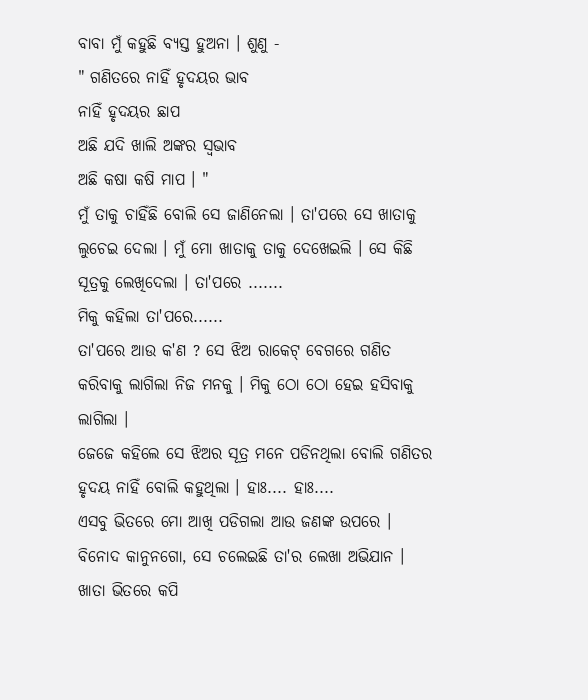ବାବା ମୁଁ କହୁଛି ବ୍ୟସ୍ତ ହୁଅନା । ଶୁଣୁ -
" ଗଣିତରେ ନାହିଁ ହୃଦୟର ଭାବ
ନାହିଁ ହୃଦୟର ଛାପ
ଅଛି ଯଦି ଖାଲି ଅଙ୍କର ସ୍ଵଭାବ
ଅଛି କଷା କଷି ମାପ । "
ମୁଁ ତାକୁ ଚାହିଁଛି ବୋଲି ସେ ଜାଣିନେଲା । ତା'ପରେ ସେ ଖାତାକୁ ଲୁଚେଇ ଦେଲା । ମୁଁ ମୋ ଖାତାକୁ ତାକୁ ଦେଖେଇଲି । ସେ କିଛି ସୂତ୍ରକୁ ଲେଖିଦେଲା । ତା'ପରେ .......
ମିକୁ କହିଲା ତା'ପରେ......
ତା'ପରେ ଆଉ କ'ଣ ? ସେ ଝିଅ ରାକେଟ୍ ବେଗରେ ଗଣିତ କରିବାକୁ ଲାଗିଲା ନିଜ ମନକୁ । ମିକୁ ଠୋ ଠୋ ହେଇ ହସିବାକୁ ଲାଗିଲା ।
ଜେଜେ କହିଲେ ସେ ଝିଅର ସୂତ୍ର ମନେ ପଡିନଥିଲା ବୋଲି ଗଣିତର ହୃଦୟ ନାହିଁ ବୋଲି କହୁଥିଲା । ହାଃ.... ହାଃ....
ଏସବୁ ଭିତରେ ମୋ ଆଖି ପଡିଗଲା ଆଉ ଜଣଙ୍କ ଉପରେ । ବିନୋଦ କାନୁନଗୋ, ସେ ଚଲେଇଛି ତା'ର ଲେଖା ଅଭିଯାନ । ଖାତା ଭିତରେ କପି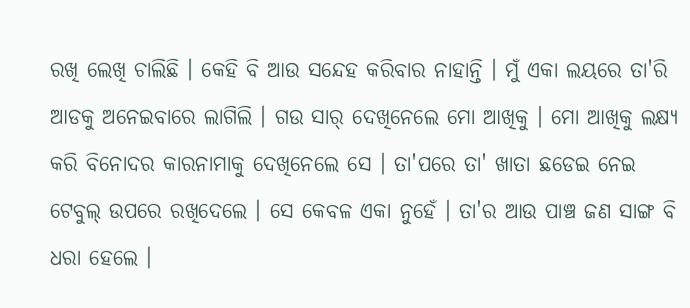ରଖି ଲେଖି ଚାଲିଛି । କେହି ବି ଆଉ ସନ୍ଦେହ କରିବାର ନାହାନ୍ତି । ମୁଁ ଏକା ଲୟରେ ତା'ରି ଆଡକୁ ଅନେଇବାରେ ଲାଗିଲି । ଗଉ ସାର୍ ଦେଖିନେଲେ ମୋ ଆଖିକୁ । ମୋ ଆଖିକୁ ଲକ୍ଷ୍ୟ କରି ବିନୋଦର କାରନାମାକୁ ଦେଖିନେଲେ ସେ । ତା'ପରେ ତା' ଖାତା ଛଡେଇ ନେଇ ଟେବୁଲ୍ ଉପରେ ରଖିଦେଲେ । ସେ କେବଳ ଏକା ନୁହେଁ । ତା'ର ଆଉ ପାଞ୍ଚ ଜଣ ସାଙ୍ଗ ବି ଧରା ହେଲେ ।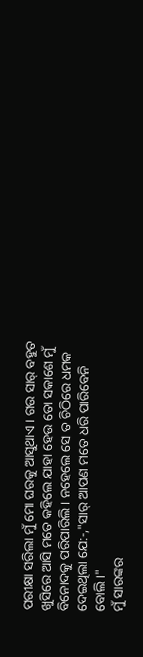ପରୀକ୍ଷା ସରିଲା ମୁଁ ମୋ ଘରକୁ ଆସୁଥାଏ। ଗଉ ସାର୍ ବହୁତ ଖୁସିରେ ଆସି ମତେ କହିଲେ ଯାହା ହେଉ ତୋ ସକାଶେ ମୁଁ ବିନୋଦକୁ ପରିପାରିଲି । ନହେଲେ ସେ ତ ଚିଠିରେ ଧମକ ଦେଇଥିଲା ଯେ:-,"ସାର୍ ଆପଣ ମତେ ଧରି ପାରିବେନି ବୋଲି ।"
ମୁଁ ସାରଙ୍କର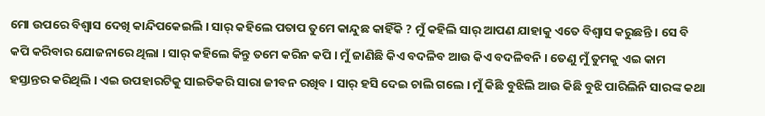ମୋ ଉପରେ ବିଶ୍ୱାସ ଦେଖି କାନ୍ଦିପକେଇଲି । ସାର୍ କହିଲେ ପତାପ ତୁମେ କାନ୍ଦୁଛ କାହିଁକି ? ମୁଁ କହିଲି ସାର୍ ଆପଣ ଯାହାକୁ ଏତେ ବିଶ୍ୱାସ କରୁଛନ୍ତି । ସେ ବି କପି କରିବାର ଯୋଜନାରେ ଥିଲା । ସାର୍ କହିଲେ କିନ୍ତୁ ତମେ କରିନ କପି । ମୁଁ ଜାଣିଛି କିଏ ବଦଳିବ ଆଉ କିଏ ବଦଳିବନି । ତେଣୁ ମୁଁ ତୁମକୁ ଏଇ କାମ ହସ୍ତାନ୍ତର କରିଥିଲି । ଏଇ ଉପହାରଟିକୁ ସାଇତିକରି ସାରା ଜୀବନ ରଖିବ । ସାର୍ ହସି ଦେଇ ଚାଲି ଗଲେ । ମୁଁ କିଛି ବୁଝିଲି ଆଉ କିଛି ବୁଝି ପାରିଲିନି ସାରଙ୍କ କଥା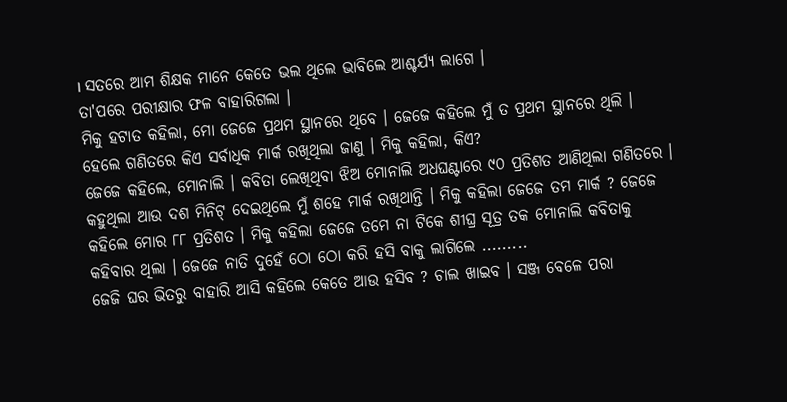। ସତରେ ଆମ ଶିକ୍ଷକ ମାନେ କେତେ ଭଲ ଥିଲେ ଭାବିଲେ ଆଶ୍ଚର୍ଯ୍ୟ ଲାଗେ ।
ତା'ପରେ ପରୀକ୍ଷାର ଫଳ ବାହାରିଗଲା ।
ମିକୁ ହଟାତ କହିଲା, ମୋ ଜେଜେ ପ୍ରଥମ ସ୍ଥାନରେ ଥିବେ । ଜେଜେ କହିଲେ ମୁଁ ତ ପ୍ରଥମ ସ୍ଥାନରେ ଥିଲି । ହେଲେ ଗଣିତରେ କିଏ ସର୍ବାଧିକ ମାର୍କ ରଖିଥିଲା ଜାଣୁ । ମିକୁ କହିଲା, କିଏ?
ଜେଜେ କହିଲେ, ମୋନାଲି । କବିତା ଲେଖିଥିବା ଝିଅ ମୋନାଲି ଅଧଘଣ୍ଟାରେ ୯୦ ପ୍ରତିଶତ ଆଣିଥିଲା ଗଣିତରେ । କହୁଥିଲା ଆଉ ଦଶ ମିନିଟ୍ ଦେଇଥିଲେ ମୁଁ ଶହେ ମାର୍କ ରଖିଥାନ୍ତି । ମିକୁ କହିଲା ଜେଜେ ତମ ମାର୍କ ? ଜେଜେ କହିଲେ ମୋର ୮୮ ପ୍ରତିଶତ । ମିକୁ କହିଲା ଜେଜେ ତମେ ନା ଟିକେ ଶୀଘ୍ର ସୂତ୍ର ତକ ମୋନାଲି କବିତାକୁ କହିବାର ଥିଲା । ଜେଜେ ନାତି ଦୁହେଁ ଠୋ ଠୋ କରି ହସି ବାକୁ ଲାଗିଲେ .........
ଜେଜି ଘର ଭିତରୁ ବାହାରି ଆସି କହିଲେ କେତେ ଆଉ ହସିବ ? ଚାଲ ଖାଇବ । ସଞ୍ଜ ବେଳେ ପରା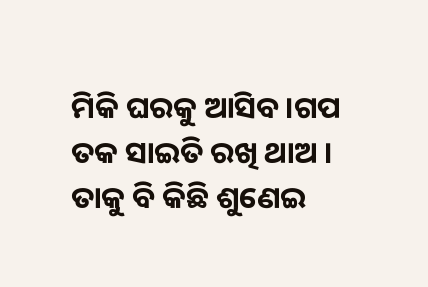ମିକି ଘରକୁ ଆସିବ।ଗପ ତକ ସାଇତି ରଖି ଥାଅ । ତାକୁ ବି କିଛି ଶୁଣେଇ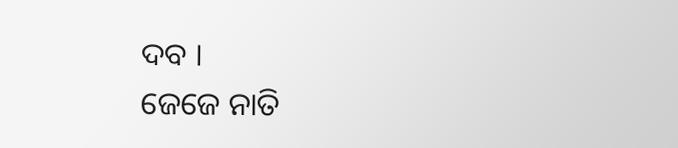ଦବ ।
ଜେଜେ ନାତି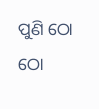ପୁଣି ଠୋ ଠୋ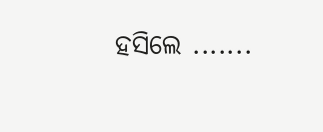ହସିଲେ .......